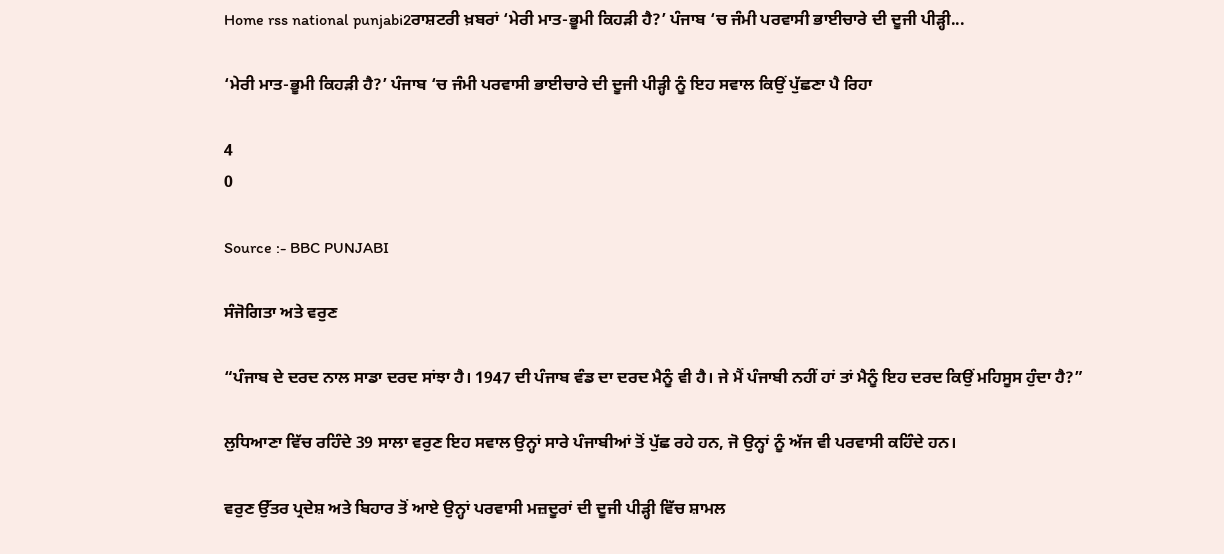Home rss national punjabi2ਰਾਸ਼ਟਰੀ ਖ਼ਬਰਾਂ ‘ਮੇਰੀ ਮਾਤ-ਭੂਮੀ ਕਿਹੜੀ ਹੈ?’ ਪੰਜਾਬ ‘ਚ ਜੰਮੀ ਪਰਵਾਸੀ ਭਾਈਚਾਰੇ ਦੀ ਦੂਜੀ ਪੀੜ੍ਹੀ...

‘ਮੇਰੀ ਮਾਤ-ਭੂਮੀ ਕਿਹੜੀ ਹੈ?’ ਪੰਜਾਬ ‘ਚ ਜੰਮੀ ਪਰਵਾਸੀ ਭਾਈਚਾਰੇ ਦੀ ਦੂਜੀ ਪੀੜ੍ਹੀ ਨੂੰ ਇਹ ਸਵਾਲ ਕਿਉਂ ਪੁੱਛਣਾ ਪੈ ਰਿਹਾ

4
0

Source :- BBC PUNJABI

ਸੰਜੋਗਿਤਾ ਅਤੇ ਵਰੁਣ

“ਪੰਜਾਬ ਦੇ ਦਰਦ ਨਾਲ ਸਾਡਾ ਦਰਦ ਸਾਂਝਾ ਹੈ। 1947 ਦੀ ਪੰਜਾਬ ਵੰਡ ਦਾ ਦਰਦ ਮੈਨੂੰ ਵੀ ਹੈ। ਜੇ ਮੈਂ ਪੰਜਾਬੀ ਨਹੀਂ ਹਾਂ ਤਾਂ ਮੈਨੂੰ ਇਹ ਦਰਦ ਕਿਉਂ ਮਹਿਸੂਸ ਹੁੰਦਾ ਹੈ?”

ਲੁਧਿਆਣਾ ਵਿੱਚ ਰਹਿੰਦੇ 39 ਸਾਲਾ ਵਰੁਣ ਇਹ ਸਵਾਲ ਉਨ੍ਹਾਂ ਸਾਰੇ ਪੰਜਾਬੀਆਂ ਤੋਂ ਪੁੱਛ ਰਹੇ ਹਨ, ਜੋ ਉਨ੍ਹਾਂ ਨੂੰ ਅੱਜ ਵੀ ਪਰਵਾਸੀ ਕਹਿੰਦੇ ਹਨ।

ਵਰੁਣ ਉੱਤਰ ਪ੍ਰਦੇਸ਼ ਅਤੇ ਬਿਹਾਰ ਤੋਂ ਆਏ ਉਨ੍ਹਾਂ ਪਰਵਾਸੀ ਮਜ਼ਦੂਰਾਂ ਦੀ ਦੂਜੀ ਪੀੜ੍ਹੀ ਵਿੱਚ ਸ਼ਾਮਲ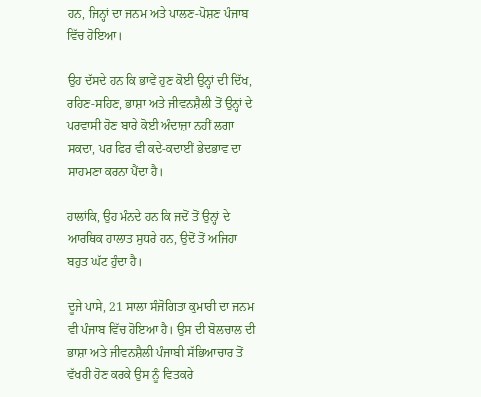ਹਨ, ਜਿਨ੍ਹਾਂ ਦਾ ਜਨਮ ਅਤੇ ਪਾਲਣ-ਪੋਸ਼ਣ ਪੰਜਾਬ ਵਿੱਚ ਹੋਇਆ।

ਉਹ ਦੱਸਦੇ ਹਨ ਕਿ ਭਾਵੇਂ ਹੁਣ ਕੋਈ ਉਨ੍ਹਾਂ ਦੀ ਦਿੱਖ, ਰਹਿਣ-ਸਹਿਣ, ਭਾਸ਼ਾ ਅਤੇ ਜੀਵਨਸ਼ੈਲੀ ਤੋਂ ਉਨ੍ਹਾਂ ਦੇ ਪਰਵਾਸੀ ਹੋਣ ਬਾਰੇ ਕੋਈ ਅੰਦਾਜ਼ਾ ਨਹੀਂ ਲਗਾ ਸਕਦਾ, ਪਰ ਫਿਰ ਵੀ ਕਦੇ-ਕਦਾਈਂ ਭੇਦਭਾਵ ਦਾ ਸਾਹਮਣਾ ਕਰਨਾ ਪੈਂਦਾ ਹੈ।

ਹਾਲਾਂਕਿ, ਉਹ ਮੰਨਦੇ ਹਨ ਕਿ ਜਦੋਂ ਤੋਂ ਉਨ੍ਹਾਂ ਦੇ ਆਰਥਿਕ ਹਾਲਾਤ ਸੁਧਰੇ ਹਨ, ਉਦੋਂ ਤੋਂ ਅਜਿਹਾ ਬਹੁਤ ਘੱਟ ਹੁੰਦਾ ਹੈ।

ਦੂਜੇ ਪਾਸੇ, 21 ਸਾਲਾ ਸੰਜੋਗਿਤਾ ਕੁਮਾਰੀ ਦਾ ਜਨਮ ਵੀ ਪੰਜਾਬ ਵਿੱਚ ਹੋਇਆ ਹੈ। ਉਸ ਦੀ ਬੋਲਚਾਲ ਦੀ ਭਾਸ਼ਾ ਅਤੇ ਜੀਵਨਸ਼ੈਲੀ ਪੰਜਾਬੀ ਸੱਭਿਆਚਾਰ ਤੋਂ ਵੱਖਰੀ ਹੋਣ ਕਰਕੇ ਉਸ ਨੂੰ ਵਿਤਕਰੇ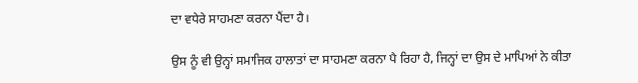ਦਾ ਵਧੇਰੇ ਸਾਹਮਣਾ ਕਰਨਾ ਪੈਂਦਾ ਹੈ।

ਉਸ ਨੂੰ ਵੀ ਉਨ੍ਹਾਂ ਸਮਾਜਿਕ ਹਾਲਾਤਾਂ ਦਾ ਸਾਹਮਣਾ ਕਰਨਾ ਪੈ ਰਿਹਾ ਹੈ, ਜਿਨ੍ਹਾਂ ਦਾ ਉਸ ਦੇ ਮਾਪਿਆਂ ਨੇ ਕੀਤਾ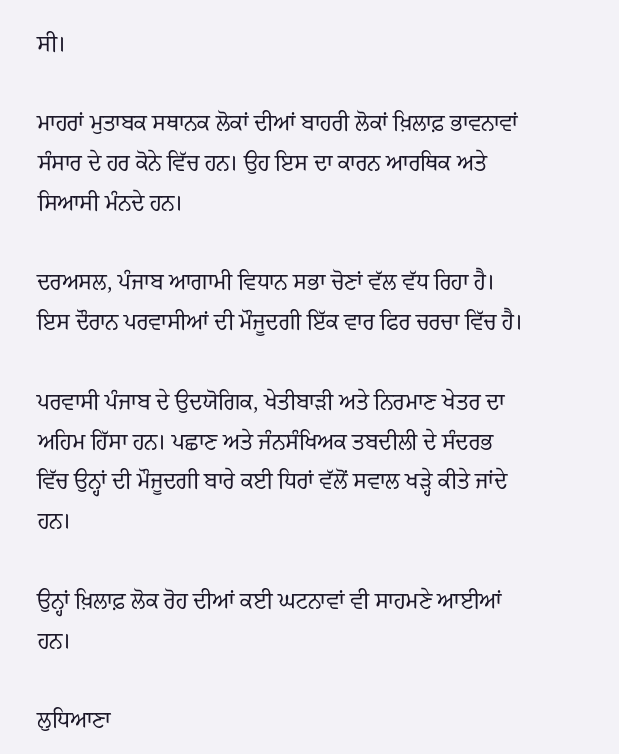ਸੀ।

ਮਾਹਰਾਂ ਮੁਤਾਬਕ ਸਥਾਨਕ ਲੋਕਾਂ ਦੀਆਂ ਬਾਹਰੀ ਲੋਕਾਂ ਖ਼ਿਲਾਫ਼ ਭਾਵਨਾਵਾਂ ਸੰਸਾਰ ਦੇ ਹਰ ਕੋਨੇ ਵਿੱਚ ਹਨ। ਉਹ ਇਸ ਦਾ ਕਾਰਨ ਆਰਥਿਕ ਅਤੇ ਸਿਆਸੀ ਮੰਨਦੇ ਹਨ।

ਦਰਅਸਲ, ਪੰਜਾਬ ਆਗਾਮੀ ਵਿਧਾਨ ਸਭਾ ਚੋਣਾਂ ਵੱਲ ਵੱਧ ਰਿਹਾ ਹੈ। ਇਸ ਦੌਰਾਨ ਪਰਵਾਸੀਆਂ ਦੀ ਮੌਜੂਦਗੀ ਇੱਕ ਵਾਰ ਫਿਰ ਚਰਚਾ ਵਿੱਚ ਹੈ।

ਪਰਵਾਸੀ ਪੰਜਾਬ ਦੇ ਉਦਯੋਗਿਕ, ਖੇਤੀਬਾੜੀ ਅਤੇ ਨਿਰਮਾਣ ਖੇਤਰ ਦਾ ਅਹਿਮ ਹਿੱਸਾ ਹਨ। ਪਛਾਣ ਅਤੇ ਜੰਨਸੰਖਿਅਕ ਤਬਦੀਲੀ ਦੇ ਸੰਦਰਭ ਵਿੱਚ ਉਨ੍ਹਾਂ ਦੀ ਮੌਜੂਦਗੀ ਬਾਰੇ ਕਈ ਧਿਰਾਂ ਵੱਲੋਂ ਸਵਾਲ ਖੜ੍ਹੇ ਕੀਤੇ ਜਾਂਦੇ ਹਨ।

ਉਨ੍ਹਾਂ ਖ਼ਿਲਾਫ਼ ਲੋਕ ਰੋਹ ਦੀਆਂ ਕਈ ਘਟਨਾਵਾਂ ਵੀ ਸਾਹਮਣੇ ਆਈਆਂ ਹਨ।

ਲੁਧਿਆਣਾ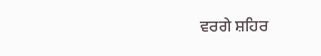ਵਰਗੇ ਸ਼ਹਿਰ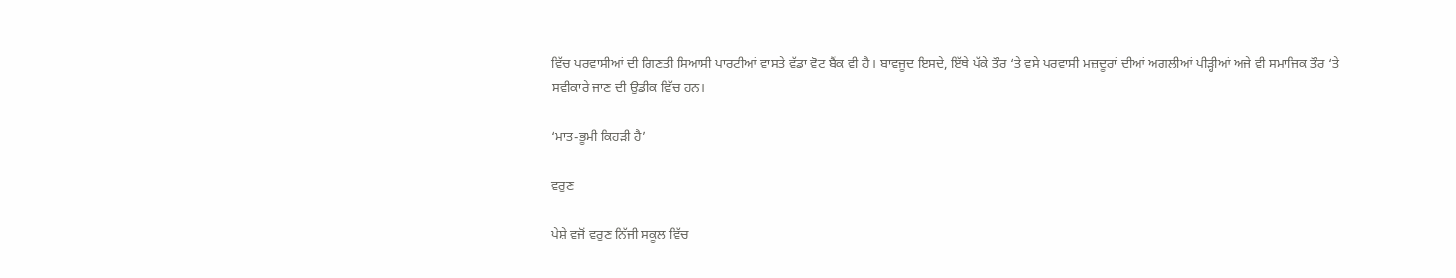ਵਿੱਚ ਪਰਵਾਸੀਆਂ ਦੀ ਗਿਣਤੀ ਸਿਆਸੀ ਪਾਰਟੀਆਂ ਵਾਸਤੇ ਵੱਡਾ ਵੋਟ ਬੈਂਕ ਵੀ ਹੈ। ਬਾਵਜੂਦ ਇਸਦੇ, ਇੱਥੇ ਪੱਕੇ ਤੌਰ ‘ਤੇ ਵਸੇ ਪਰਵਾਸੀ ਮਜ਼ਦੂਰਾਂ ਦੀਆਂ ਅਗਲੀਆਂ ਪੀੜ੍ਹੀਆਂ ਅਜੇ ਵੀ ਸਮਾਜਿਕ ਤੌਰ ‘ਤੇ ਸਵੀਕਾਰੇ ਜਾਣ ਦੀ ਉਡੀਕ ਵਿੱਚ ਹਨ।

‘ਮਾਤ-ਭੂਮੀ ਕਿਹੜੀ ਹੈ’

ਵਰੁਣ

ਪੇਸ਼ੇ ਵਜੋਂ ਵਰੁਣ ਨਿੱਜੀ ਸਕੂਲ ਵਿੱਚ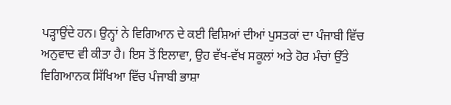ਪੜ੍ਹਾਉਂਦੇ ਹਨ। ਉਨ੍ਹਾਂ ਨੇ ਵਿਗਿਆਨ ਦੇ ਕਈ ਵਿਸ਼ਿਆਂ ਦੀਆਂ ਪੁਸਤਕਾਂ ਦਾ ਪੰਜਾਬੀ ਵਿੱਚ ਅਨੁਵਾਦ ਵੀ ਕੀਤਾ ਹੈ। ਇਸ ਤੋਂ ਇਲਾਵਾ, ਉਹ ਵੱਖ-ਵੱਖ ਸਕੂਲਾਂ ਅਤੇ ਹੋਰ ਮੰਚਾਂ ਉੱਤੇ ਵਿਗਿਆਨਕ ਸਿੱਖਿਆ ਵਿੱਚ ਪੰਜਾਬੀ ਭਾਸ਼ਾ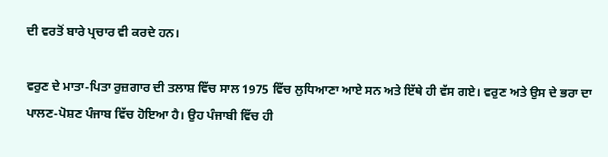ਦੀ ਵਰਤੋਂ ਬਾਰੇ ਪ੍ਰਚਾਰ ਵੀ ਕਰਦੇ ਹਨ।

ਵਰੁਣ ਦੇ ਮਾਤਾ-ਪਿਤਾ ਰੁਜ਼ਗਾਰ ਦੀ ਤਲਾਸ਼ ਵਿੱਚ ਸਾਲ 1975 ਵਿੱਚ ਲੁਧਿਆਣਾ ਆਏ ਸਨ ਅਤੇ ਇੱਥੇ ਹੀ ਵੱਸ ਗਏ। ਵਰੁਣ ਅਤੇ ਉਸ ਦੇ ਭਰਾ ਦਾ ਪਾਲਣ-ਪੋਸ਼ਣ ਪੰਜਾਬ ਵਿੱਚ ਹੋਇਆ ਹੈ। ਉਹ ਪੰਜਾਬੀ ਵਿੱਚ ਹੀ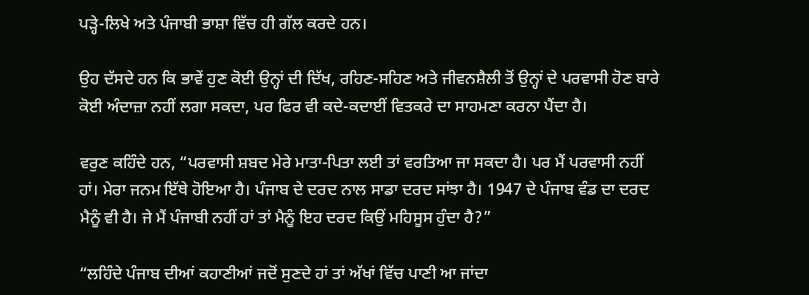ਪੜ੍ਹੇ-ਲਿਖੇ ਅਤੇ ਪੰਜਾਬੀ ਭਾਸ਼ਾ ਵਿੱਚ ਹੀ ਗੱਲ ਕਰਦੇ ਹਨ।

ਉਹ ਦੱਸਦੇ ਹਨ ਕਿ ਭਾਵੇਂ ਹੁਣ ਕੋਈ ਉਨ੍ਹਾਂ ਦੀ ਦਿੱਖ, ਰਹਿਣ-ਸਹਿਣ ਅਤੇ ਜੀਵਨਸ਼ੈਲੀ ਤੋਂ ਉਨ੍ਹਾਂ ਦੇ ਪਰਵਾਸੀ ਹੋਣ ਬਾਰੇ ਕੋਈ ਅੰਦਾਜ਼ਾ ਨਹੀਂ ਲਗਾ ਸਕਦਾ, ਪਰ ਫਿਰ ਵੀ ਕਦੇ-ਕਦਾਈਂ ਵਿਤਕਰੇ ਦਾ ਸਾਹਮਣਾ ਕਰਨਾ ਪੈਂਦਾ ਹੈ।

ਵਰੁਣ ਕਹਿੰਦੇ ਹਨ, “ਪਰਵਾਸੀ ਸ਼ਬਦ ਮੇਰੇ ਮਾਤਾ-ਪਿਤਾ ਲਈ ਤਾਂ ਵਰਤਿਆ ਜਾ ਸਕਦਾ ਹੈ। ਪਰ ਮੈਂ ਪਰਵਾਸੀ ਨਹੀਂ ਹਾਂ। ਮੇਰਾ ਜਨਮ ਇੱਥੇ ਹੋਇਆ ਹੈ। ਪੰਜਾਬ ਦੇ ਦਰਦ ਨਾਲ ਸਾਡਾ ਦਰਦ ਸਾਂਝਾ ਹੈ। 1947 ਦੇ ਪੰਜਾਬ ਵੰਡ ਦਾ ਦਰਦ ਮੈਨੂੰ ਵੀ ਹੈ। ਜੇ ਮੈਂ ਪੰਜਾਬੀ ਨਹੀਂ ਹਾਂ ਤਾਂ ਮੈਨੂੰ ਇਹ ਦਰਦ ਕਿਉਂ ਮਹਿਸੂਸ ਹੁੰਦਾ ਹੈ?”

“ਲਹਿੰਦੇ ਪੰਜਾਬ ਦੀਆਂ ਕਹਾਣੀਆਂ ਜਦੋਂ ਸੁਣਦੇ ਹਾਂ ਤਾਂ ਅੱਖਾਂ ਵਿੱਚ ਪਾਣੀ ਆ ਜਾਂਦਾ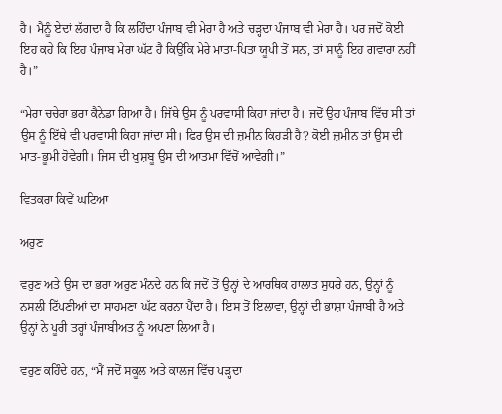ਹੈ। ਮੈਨੂੰ ਏਦਾਂ ਲੱਗਦਾ ਹੈ ਕਿ ਲਹਿੰਦਾ ਪੰਜਾਬ ਵੀ ਮੇਰਾ ਹੈ ਅਤੇ ਚੜ੍ਹਦਾ ਪੰਜਾਬ ਵੀ ਮੇਰਾ ਹੈ। ਪਰ ਜਦੋਂ ਕੋਈ ਇਹ ਕਹੇ ਕਿ ਇਹ ਪੰਜਾਬ ਮੇਰਾ ਘੱਟ ਹੈ ਕਿਉਂਕਿ ਮੇਰੇ ਮਾਤਾ-ਪਿਤਾ ਯੂਪੀ ਤੋਂ ਸਨ, ਤਾਂ ਸਾਨੂੰ ਇਹ ਗਵਾਰਾ ਨਹੀਂ ਹੈ।”

“ਮੇਰਾ ਚਚੇਰਾ ਭਰਾ ਕੈਨੇਡਾ ਗਿਆ ਹੈ। ਜਿੱਥੇ ਉਸ ਨੂੰ ਪਰਵਾਸੀ ਕਿਹਾ ਜਾਂਦਾ ਹੈ। ਜਦੋਂ ਉਹ ਪੰਜਾਬ ਵਿੱਚ ਸੀ ਤਾਂ ਉਸ ਨੂੰ ਇੱਥੇ ਵੀ ਪਰਵਾਸੀ ਕਿਹਾ ਜਾਂਦਾ ਸੀ। ਫਿਰ ਉਸ ਦੀ ਜ਼ਮੀਨ ਕਿਹੜੀ ਹੈ? ਕੋਈ ਜ਼ਮੀਨ ਤਾਂ ਉਸ ਦੀ ਮਾਤ-ਭੂਮੀ ਹੋਵੇਗੀ। ਜਿਸ ਦੀ ਖੁਸ਼ਬੂ ਉਸ ਦੀ ਆਤਮਾ ਵਿੱਚੋਂ ਆਵੇਗੀ।”

ਵਿਤਕਰਾ ਕਿਵੇਂ ਘਟਿਆ

ਅਰੁਣ

ਵਰੁਣ ਅਤੇ ਉਸ ਦਾ ਭਰਾ ਅਰੁਣ ਮੰਨਦੇ ਹਨ ਕਿ ਜਦੋਂ ਤੋਂ ਉਨ੍ਹਾਂ ਦੇ ਆਰਥਿਕ ਹਾਲਾਤ ਸੁਧਰੇ ਹਨ, ਉਨ੍ਹਾਂ ਨੂੰ ਨਸਲੀ ਟਿੱਪਣੀਆਂ ਦਾ ਸਾਹਮਣਾ ਘੱਟ ਕਰਨਾ ਪੈਂਦਾ ਹੈ। ਇਸ ਤੋਂ ਇਲਾਵਾ, ਉਨ੍ਹਾਂ ਦੀ ਭਾਸ਼ਾ ਪੰਜਾਬੀ ਹੈ ਅਤੇ ਉਨ੍ਹਾਂ ਨੇ ਪੂਰੀ ਤਰ੍ਹਾਂ ਪੰਜਾਬੀਅਤ ਨੂੰ ਅਪਣਾ ਲਿਆ ਹੈ।

ਵਰੁਣ ਕਹਿੰਦੇ ਹਨ, “ਮੈਂ ਜਦੋਂ ਸਕੂਲ ਅਤੇ ਕਾਲਜ ਵਿੱਚ ਪੜ੍ਹਦਾ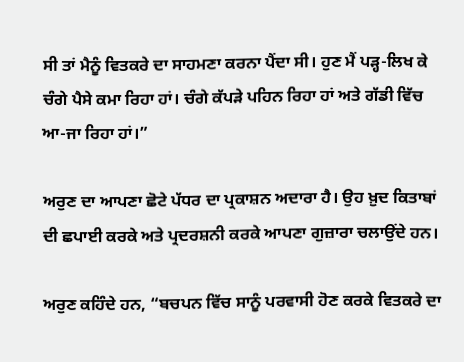ਸੀ ਤਾਂ ਮੈਨੂੰ ਵਿਤਕਰੇ ਦਾ ਸਾਹਮਣਾ ਕਰਨਾ ਪੈਂਦਾ ਸੀ। ਹੁਣ ਮੈਂ ਪੜ੍ਹ-ਲਿਖ ਕੇ ਚੰਗੇ ਪੈਸੇ ਕਮਾ ਰਿਹਾ ਹਾਂ। ਚੰਗੇ ਕੱਪੜੇ ਪਹਿਨ ਰਿਹਾ ਹਾਂ ਅਤੇ ਗੱਡੀ ਵਿੱਚ ਆ-ਜਾ ਰਿਹਾ ਹਾਂ।”

ਅਰੁਣ ਦਾ ਆਪਣਾ ਛੋਟੇ ਪੱਧਰ ਦਾ ਪ੍ਰਕਾਸ਼ਨ ਅਦਾਰਾ ਹੈ। ਉਹ ਖ਼ੁਦ ਕਿਤਾਬਾਂ ਦੀ ਛਪਾਈ ਕਰਕੇ ਅਤੇ ਪ੍ਰਦਰਸ਼ਨੀ ਕਰਕੇ ਆਪਣਾ ਗੁਜ਼ਾਰਾ ਚਲਾਉਂਦੇ ਹਨ।

ਅਰੁਣ ਕਹਿੰਦੇ ਹਨ, “ਬਚਪਨ ਵਿੱਚ ਸਾਨੂੰ ਪਰਵਾਸੀ ਹੋਣ ਕਰਕੇ ਵਿਤਕਰੇ ਦਾ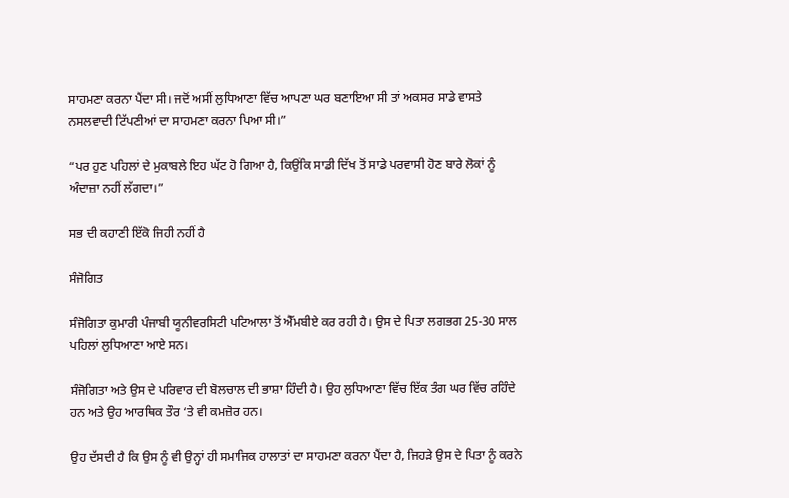ਸਾਹਮਣਾ ਕਰਨਾ ਪੈਂਦਾ ਸੀ। ਜਦੋਂ ਅਸੀਂ ਲੁਧਿਆਣਾ ਵਿੱਚ ਆਪਣਾ ਘਰ ਬਣਾਇਆ ਸੀ ਤਾਂ ਅਕਸਰ ਸਾਡੇ ਵਾਸਤੇ ਨਸਲਵਾਦੀ ਟਿੱਪਣੀਆਂ ਦਾ ਸਾਹਮਣਾ ਕਰਨਾ ਪਿਆ ਸੀ।”

“ਪਰ ਹੁਣ ਪਹਿਲਾਂ ਦੇ ਮੁਕਾਬਲੇ ਇਹ ਘੱਟ ਹੋ ਗਿਆ ਹੈ, ਕਿਉਂਕਿ ਸਾਡੀ ਦਿੱਖ ਤੋਂ ਸਾਡੇ ਪਰਵਾਸੀ ਹੋਣ ਬਾਰੇ ਲੋਕਾਂ ਨੂੰ ਅੰਦਾਜ਼ਾ ਨਹੀਂ ਲੱਗਦਾ।”

ਸਭ ਦੀ ਕਹਾਣੀ ਇੱਕੋ ਜਿਹੀ ਨਹੀਂ ਹੈ

ਸੰਜੋਗਿਤ

ਸੰਜੋਗਿਤਾ ਕੁਮਾਰੀ ਪੰਜਾਬੀ ਯੂਨੀਵਰਸਿਟੀ ਪਟਿਆਲਾ ਤੋਂ ਐੱਮਬੀਏ ਕਰ ਰਹੀ ਹੈ। ਉਸ ਦੇ ਪਿਤਾ ਲਗਭਗ 25-30 ਸਾਲ ਪਹਿਲਾਂ ਲੁਧਿਆਣਾ ਆਏ ਸਨ।

ਸੰਜੋਗਿਤਾ ਅਤੇ ਉਸ ਦੇ ਪਰਿਵਾਰ ਦੀ ਬੋਲਚਾਲ ਦੀ ਭਾਸ਼ਾ ਹਿੰਦੀ ਹੈ। ਉਹ ਲੁਧਿਆਣਾ ਵਿੱਚ ਇੱਕ ਤੰਗ ਘਰ ਵਿੱਚ ਰਹਿੰਦੇ ਹਨ ਅਤੇ ਉਹ ਆਰਥਿਕ ਤੌਰ ‘ਤੇ ਵੀ ਕਮਜ਼ੋਰ ਹਨ।

ਉਹ ਦੱਸਦੀ ਹੈ ਕਿ ਉਸ ਨੂੰ ਵੀ ਉਨ੍ਹਾਂ ਹੀ ਸਮਾਜਿਕ ਹਾਲਾਤਾਂ ਦਾ ਸਾਹਮਣਾ ਕਰਨਾ ਪੈਂਦਾ ਹੈ, ਜਿਹੜੇ ਉਸ ਦੇ ਪਿਤਾ ਨੂੰ ਕਰਨੇ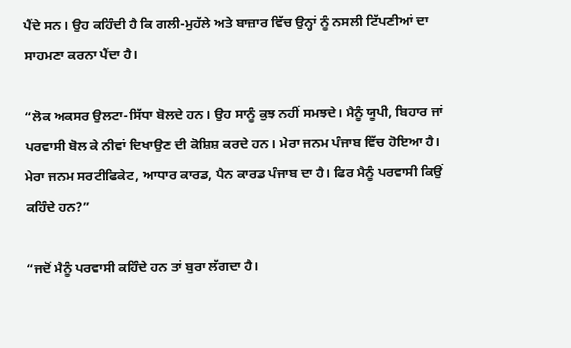ਪੈਂਦੇ ਸਨ। ਉਹ ਕਹਿੰਦੀ ਹੈ ਕਿ ਗਲੀ-ਮੁਹੱਲੇ ਅਤੇ ਬਾਜ਼ਾਰ ਵਿੱਚ ਉਨ੍ਹਾਂ ਨੂੰ ਨਸਲੀ ਟਿੱਪਣੀਆਂ ਦਾ ਸਾਹਮਣਾ ਕਰਨਾ ਪੈਂਦਾ ਹੈ।

“ਲੋਕ ਅਕਸਰ ਉਲਟਾ-ਸਿੱਧਾ ਬੋਲਦੇ ਹਨ। ਉਹ ਸਾਨੂੰ ਕੁਝ ਨਹੀਂ ਸਮਝਦੇ। ਮੈਨੂੰ ਯੂਪੀ, ਬਿਹਾਰ ਜਾਂ ਪਰਵਾਸੀ ਬੋਲ ਕੇ ਨੀਵਾਂ ਦਿਖਾਉਣ ਦੀ ਕੋਸ਼ਿਸ਼ ਕਰਦੇ ਹਨ। ਮੇਰਾ ਜਨਮ ਪੰਜਾਬ ਵਿੱਚ ਹੋਇਆ ਹੈ। ਮੇਰਾ ਜਨਮ ਸਰਟੀਫਿਕੇਟ, ਆਧਾਰ ਕਾਰਡ, ਪੈਨ ਕਾਰਡ ਪੰਜਾਬ ਦਾ ਹੈ। ਫਿਰ ਮੈਨੂੰ ਪਰਵਾਸੀ ਕਿਉਂ ਕਹਿੰਦੇ ਹਨ?”

“ਜਦੋਂ ਮੈਨੂੰ ਪਰਵਾਸੀ ਕਹਿੰਦੇ ਹਨ ਤਾਂ ਬੁਰਾ ਲੱਗਦਾ ਹੈ।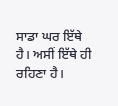ਸਾਡਾ ਘਰ ਇੱਥੇ ਹੈ। ਅਸੀਂ ਇੱਥੇ ਹੀ ਰਹਿਣਾ ਹੈ।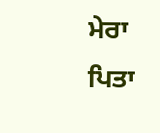ਮੇਰਾ ਪਿਤਾ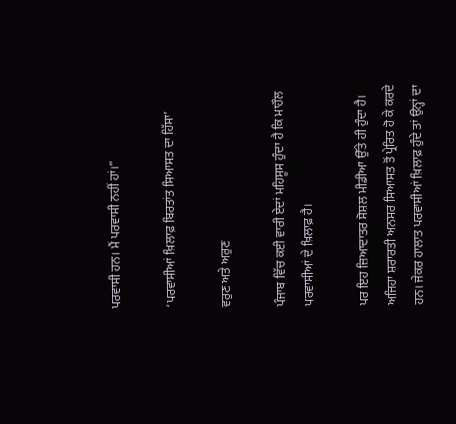ਪਰਵਾਸੀ ਹਨ। ਮੈਂ ਪਰਵਾਸੀ ਨਹੀਂ ਹਾਂ।”

‘ਪਰਵਾਸੀਆਂ ਖ਼ਿਲਾਫ਼ ਬਿਰਤਾਂਤ ਸਿਆਸਤ ਦਾ ਹਿੱਸਾ’

ਵਰੁਣ ਅਤੇ ਅਰੁਣ

ਪੰਜਾਬ ਵਿੱਚ ਕਈ ਵਾਰੀ ਏਦਾਂ ਮਹਿਸੂਸ ਹੁੰਦਾ ਹੈ ਕਿ ਮਾਹੌਲ ਪਰਵਾਸੀਆਂ ਦੇ ਖ਼ਿਲਾਫ਼ ਹੈ।

ਪਰ ਇਹ ਜ਼ਿਆਦਾਤਰ ਸੋਸ਼ਲ ਮੀਡੀਆ ਉੱਤੇ ਹੀ ਹੁੰਦਾ ਹੈ। ਅਜਿਹਾ ਸ਼ਰਾਰਤੀ ਅਨਸਰ ਸਿਆਸਤ ਤੋਂ ਪ੍ਰੇਰਿਤ ਹੋ ਕੇ ਕਰਦੇ ਹਨ। ਜੇਕਰ ਹਾਲਾਤ ਪਰਵਾਸੀਆਂ ਖ਼ਿਲਾਫ਼ ਹੁੰਦੇ ਤਾਂ ਉਨ੍ਹਾਂ ਦਾ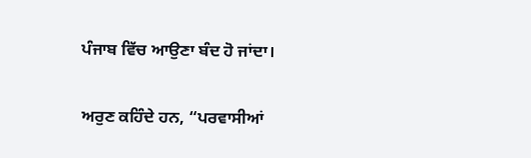ਪੰਜਾਬ ਵਿੱਚ ਆਉਣਾ ਬੰਦ ਹੋ ਜਾਂਦਾ।

ਅਰੁਣ ਕਹਿੰਦੇ ਹਨ, “ਪਰਵਾਸੀਆਂ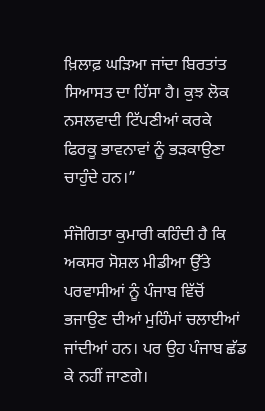ਖ਼ਿਲਾਫ਼ ਘੜਿਆ ਜਾਂਦਾ ਬਿਰਤਾਂਤ ਸਿਆਸਤ ਦਾ ਹਿੱਸਾ ਹੈ। ਕੁਝ ਲੋਕ ਨਸਲਵਾਦੀ ਟਿੱਪਣੀਆਂ ਕਰਕੇ ਫਿਰਕੂ ਭਾਵਨਾਵਾਂ ਨੂੰ ਭੜਕਾਉਣਾ ਚਾਹੁੰਦੇ ਹਨ।”

ਸੰਜੋਗਿਤਾ ਕੁਮਾਰੀ ਕਹਿੰਦੀ ਹੈ ਕਿ ਅਕਸਰ ਸੋਸ਼ਲ ਮੀਡੀਆ ਉੱਤੇ ਪਰਵਾਸੀਆਂ ਨੂੰ ਪੰਜਾਬ ਵਿੱਚੋਂ ਭਜਾਉਣ ਦੀਆਂ ਮੁਹਿੰਮਾਂ ਚਲਾਈਆਂ ਜਾਂਦੀਆਂ ਹਨ। ਪਰ ਉਹ ਪੰਜਾਬ ਛੱਡ ਕੇ ਨਹੀਂ ਜਾਣਗੇ।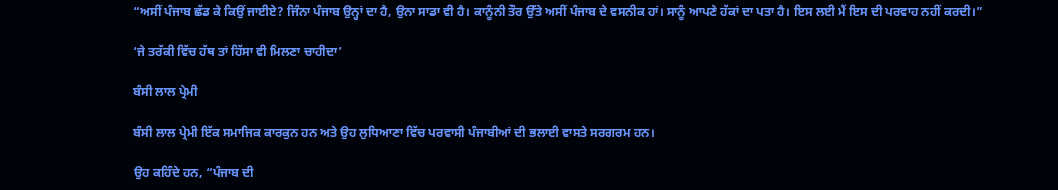“ਅਸੀਂ ਪੰਜਾਬ ਛੱਡ ਕੇ ਕਿਉਂ ਜਾਈਏ? ਜਿੰਨਾ ਪੰਜਾਬ ਉਨ੍ਹਾਂ ਦਾ ਹੈ, ਉਨਾ ਸਾਡਾ ਵੀ ਹੈ। ਕਾਨੂੰਨੀ ਤੌਰ ਉੱਤੇ ਅਸੀਂ ਪੰਜਾਬ ਦੇ ਵਸਨੀਕ ਹਾਂ। ਸਾਨੂੰ ਆਪਣੇ ਹੱਕਾਂ ਦਾ ਪਤਾ ਹੈ। ਇਸ ਲਈ ਮੈਂ ਇਸ ਦੀ ਪਰਵਾਹ ਨਹੀਂ ਕਰਦੀ।”

‘ਜੇ ਤਰੱਕੀ ਵਿੱਚ ਹੱਥ ਤਾਂ ਹਿੱਸਾ ਵੀ ਮਿਲਣਾ ਚਾਹੀਦਾ’

ਬੰਸੀ ਲਾਲ ਪ੍ਰੇਮੀ

ਬੰਸੀ ਲਾਲ ਪ੍ਰੇਮੀ ਇੱਕ ਸਮਾਜਿਕ ਕਾਰਕੁਨ ਹਨ ਅਤੇ ਉਹ ਲੁਧਿਆਣਾ ਵਿੱਚ ਪਰਵਾਸੀ ਪੰਜਾਬੀਆਂ ਦੀ ਭਲਾਈ ਵਾਸਤੇ ਸਰਗਰਮ ਹਨ।

ਉਹ ਕਹਿੰਦੇ ਹਨ, “ਪੰਜਾਬ ਦੀ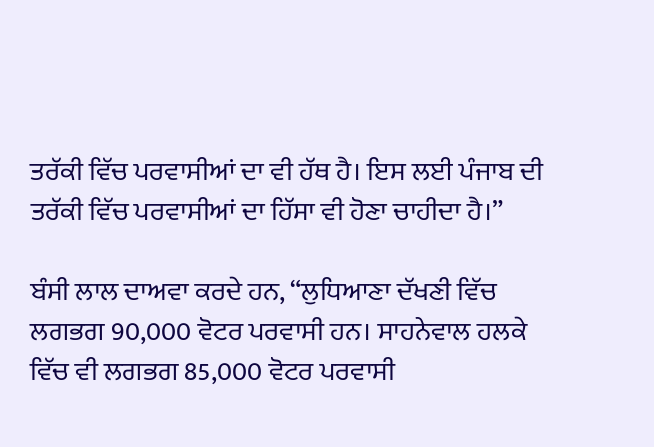ਤਰੱਕੀ ਵਿੱਚ ਪਰਵਾਸੀਆਂ ਦਾ ਵੀ ਹੱਥ ਹੈ। ਇਸ ਲਈ ਪੰਜਾਬ ਦੀ ਤਰੱਕੀ ਵਿੱਚ ਪਰਵਾਸੀਆਂ ਦਾ ਹਿੱਸਾ ਵੀ ਹੋਣਾ ਚਾਹੀਦਾ ਹੈ।”

ਬੰਸੀ ਲਾਲ ਦਾਅਵਾ ਕਰਦੇ ਹਨ, “ਲੁਧਿਆਣਾ ਦੱਖਣੀ ਵਿੱਚ ਲਗਭਗ 90,000 ਵੋਟਰ ਪਰਵਾਸੀ ਹਨ। ਸਾਹਨੇਵਾਲ ਹਲਕੇ ਵਿੱਚ ਵੀ ਲਗਭਗ 85,000 ਵੋਟਰ ਪਰਵਾਸੀ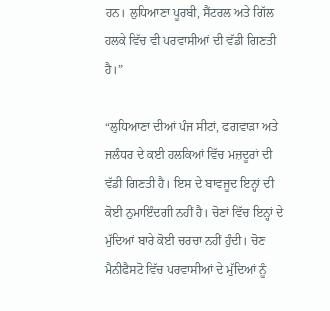ਹਨ। ਲੁਧਿਆਣਾ ਪੂਰਬੀ, ਸੈਂਟਰਲ ਅਤੇ ਗਿੱਲ ਹਲਕੇ ਵਿੱਚ ਵੀ ਪਰਵਾਸੀਆਂ ਦੀ ਵੱਡੀ ਗਿਣਤੀ ਹੈ।”

“ਲੁਧਿਆਣਾ ਦੀਆਂ ਪੰਜ ਸੀਟਾਂ, ਫਗਵਾੜਾ ਅਤੇ ਜਲੰਧਰ ਦੇ ਕਈ ਹਲਕਿਆਂ ਵਿੱਚ ਮਜ਼ਦੂਰਾਂ ਦੀ ਵੱਡੀ ਗਿਣਤੀ ਹੈ। ਇਸ ਦੇ ਬਾਵਜੂਦ ਇਨ੍ਹਾਂ ਦੀ ਕੋਈ ਨੁਮਾਇੰਦਗੀ ਨਹੀਂ ਹੈ। ਚੋਣਾਂ ਵਿੱਚ ਇਨ੍ਹਾਂ ਦੇ ਮੁੱਦਿਆਂ ਬਾਰੇ ਕੋਈ ਚਰਚਾ ਨਹੀਂ ਹੁੰਦੀ। ਚੋਣ ਮੈਨੀਫੈਸਟੋ ਵਿੱਚ ਪਰਵਾਸੀਆਂ ਦੇ ਮੁੱਦਿਆਂ ਨੂੰ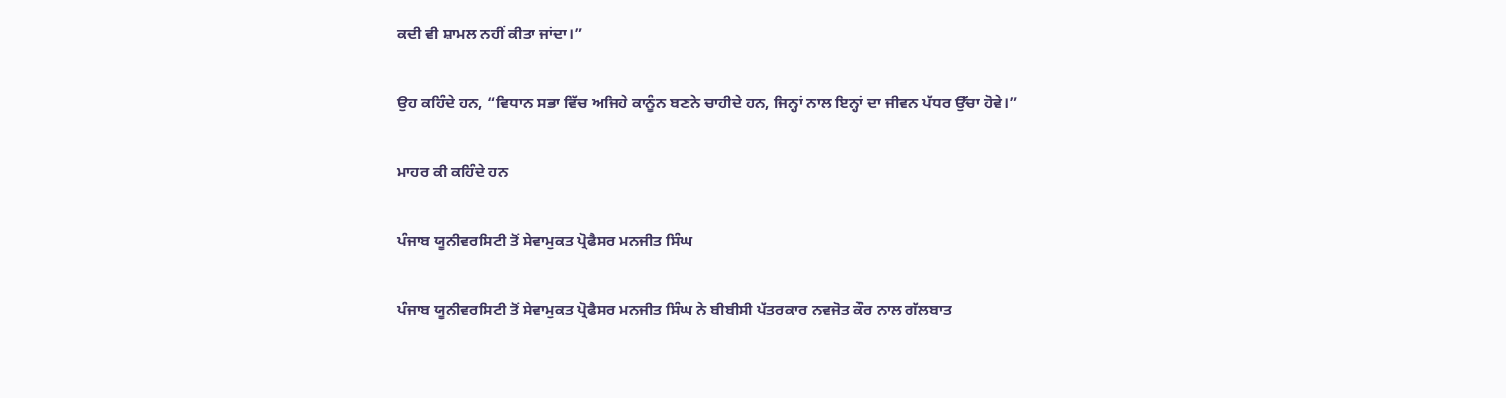ਕਦੀ ਵੀ ਸ਼ਾਮਲ ਨਹੀਂ ਕੀਤਾ ਜਾਂਦਾ।”

ਉਹ ਕਹਿੰਦੇ ਹਨ, “ਵਿਧਾਨ ਸਭਾ ਵਿੱਚ ਅਜਿਹੇ ਕਾਨੂੰਨ ਬਣਨੇ ਚਾਹੀਦੇ ਹਨ, ਜਿਨ੍ਹਾਂ ਨਾਲ ਇਨ੍ਹਾਂ ਦਾ ਜੀਵਨ ਪੱਧਰ ਉੱਚਾ ਹੋਵੇ।”

ਮਾਹਰ ਕੀ ਕਹਿੰਦੇ ਹਨ

ਪੰਜਾਬ ਯੂਨੀਵਰਸਿਟੀ ਤੋਂ ਸੇਵਾਮੁਕਤ ਪ੍ਰੋਫੈਸਰ ਮਨਜੀਤ ਸਿੰਘ

ਪੰਜਾਬ ਯੂਨੀਵਰਸਿਟੀ ਤੋਂ ਸੇਵਾਮੁਕਤ ਪ੍ਰੋਫੈਸਰ ਮਨਜੀਤ ਸਿੰਘ ਨੇ ਬੀਬੀਸੀ ਪੱਤਰਕਾਰ ਨਵਜੋਤ ਕੌਰ ਨਾਲ ਗੱਲਬਾਤ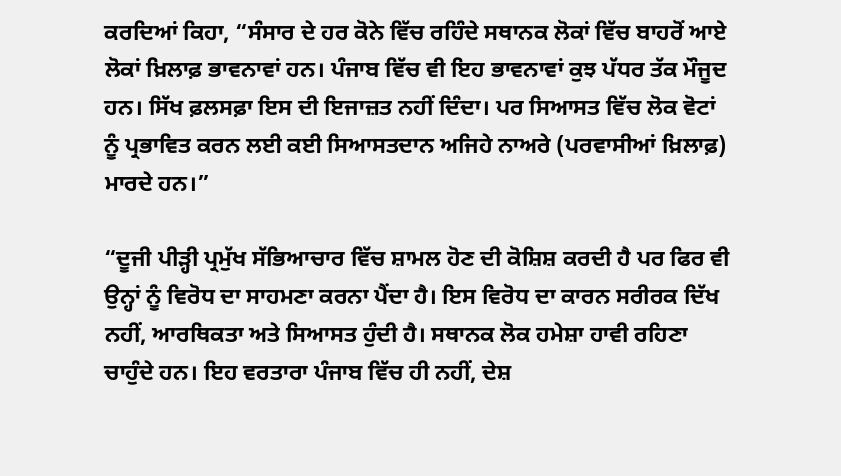ਕਰਦਿਆਂ ਕਿਹਾ, “ਸੰਸਾਰ ਦੇ ਹਰ ਕੋਨੇ ਵਿੱਚ ਰਹਿੰਦੇ ਸਥਾਨਕ ਲੋਕਾਂ ਵਿੱਚ ਬਾਹਰੋਂ ਆਏ ਲੋਕਾਂ ਖ਼ਿਲਾਫ਼ ਭਾਵਨਾਵਾਂ ਹਨ। ਪੰਜਾਬ ਵਿੱਚ ਵੀ ਇਹ ਭਾਵਨਾਵਾਂ ਕੁਝ ਪੱਧਰ ਤੱਕ ਮੌਜੂਦ ਹਨ। ਸਿੱਖ ਫ਼ਲਸਫ਼ਾ ਇਸ ਦੀ ਇਜਾਜ਼ਤ ਨਹੀਂ ਦਿੰਦਾ। ਪਰ ਸਿਆਸਤ ਵਿੱਚ ਲੋਕ ਵੋਟਾਂ ਨੂੰ ਪ੍ਰਭਾਵਿਤ ਕਰਨ ਲਈ ਕਈ ਸਿਆਸਤਦਾਨ ਅਜਿਹੇ ਨਾਅਰੇ (ਪਰਵਾਸੀਆਂ ਖ਼ਿਲਾਫ਼) ਮਾਰਦੇ ਹਨ।”

“ਦੂਜੀ ਪੀੜ੍ਹੀ ਪ੍ਰਮੁੱਖ ਸੱਭਿਆਚਾਰ ਵਿੱਚ ਸ਼ਾਮਲ ਹੋਣ ਦੀ ਕੋਸ਼ਿਸ਼ ਕਰਦੀ ਹੈ ਪਰ ਫਿਰ ਵੀ ਉਨ੍ਹਾਂ ਨੂੰ ਵਿਰੋਧ ਦਾ ਸਾਹਮਣਾ ਕਰਨਾ ਪੈਂਦਾ ਹੈ। ਇਸ ਵਿਰੋਧ ਦਾ ਕਾਰਨ ਸਰੀਰਕ ਦਿੱਖ ਨਹੀਂ, ਆਰਥਿਕਤਾ ਅਤੇ ਸਿਆਸਤ ਹੁੰਦੀ ਹੈ। ਸਥਾਨਕ ਲੋਕ ਹਮੇਸ਼ਾ ਹਾਵੀ ਰਹਿਣਾ ਚਾਹੁੰਦੇ ਹਨ। ਇਹ ਵਰਤਾਰਾ ਪੰਜਾਬ ਵਿੱਚ ਹੀ ਨਹੀਂ, ਦੇਸ਼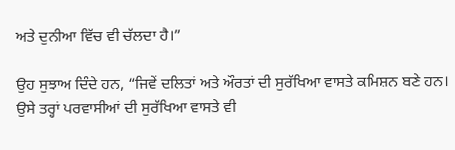ਅਤੇ ਦੁਨੀਆ ਵਿੱਚ ਵੀ ਚੱਲਦਾ ਹੈ।”

ਉਹ ਸੁਝਾਅ ਦਿੰਦੇ ਹਨ, “ਜਿਵੇਂ ਦਲਿਤਾਂ ਅਤੇ ਔਰਤਾਂ ਦੀ ਸੁਰੱਖਿਆ ਵਾਸਤੇ ਕਮਿਸ਼ਨ ਬਣੇ ਹਨ। ਉਸੇ ਤਰ੍ਹਾਂ ਪਰਵਾਸੀਆਂ ਦੀ ਸੁਰੱਖਿਆ ਵਾਸਤੇ ਵੀ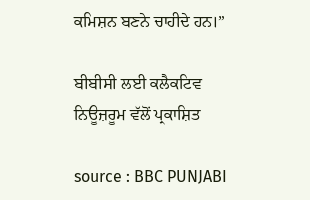ਕਮਿਸ਼ਨ ਬਣਨੇ ਚਾਹੀਦੇ ਹਨ।”

ਬੀਬੀਸੀ ਲਈ ਕਲੈਕਟਿਵ ਨਿਊਜ਼ਰੂਮ ਵੱਲੋਂ ਪ੍ਰਕਾਸ਼ਿਤ

source : BBC PUNJABI